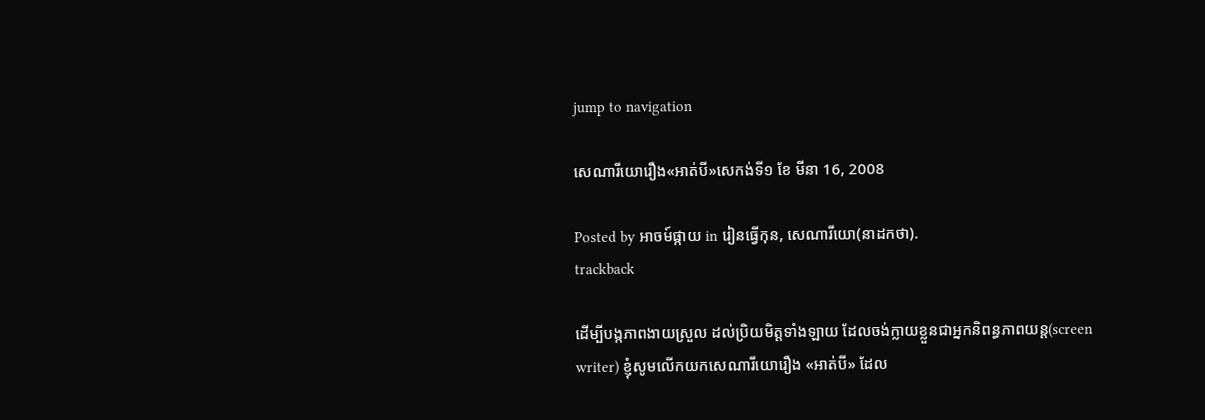jump to navigation

សេណារីយោរឿង«អាត់បី»សេកង់ទី១ ខែ មីនា 16, 2008

Posted by អាចម៍ផ្កាយ in រៀនធ្វើកុន, សេណារីយោ(នាដកថា).
trackback

ដើម្បីបង្កភាពងាយស្រួល ដល់ប្រិយមិត្តទាំងឡាយ ដែលចង់ក្លាយខ្លួនជាអ្នកនិពន្ធភាពយន្ត(screen writer) ខ្ញុំសូមលើកយកសេណារីយោរឿង «អាត់បី» ដែល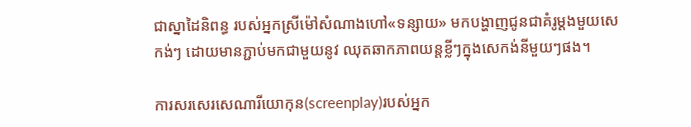ជាស្នាដៃនិពន្ធ របស់អ្នកស្រីម៉ៅសំណាងហៅ«ទន្សាយ» មកបង្ហាញជូនជាគំរូម្តងមួយសេកង់ៗ ដោយមានភ្ជាប់មកជាមួយនូវ ឈុតឆាកភាពយន្តខ្លីៗក្នុងសេកង់នីមួយៗផង។

ការសរសេរសេណារីយោកុន(screenplay)របស់អ្នក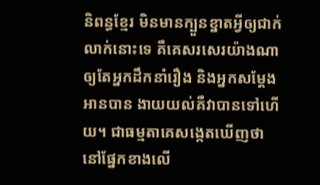និពន្ធខ្មែរ មិនមានក្បួនខ្នាតអ្វីឲ្យជាក់លាក់នោះទេ គឺគេសរសេរយ៉ាងណាឲ្យតែអ្នកដឹកនាំរឿង និងអ្នកសម្តែង អានបាន ងាយយល់គឺវាបានទៅហើយ។ ជាធម្មតាគេសង្កេតឃើញថា នៅផ្នែកខាងលើ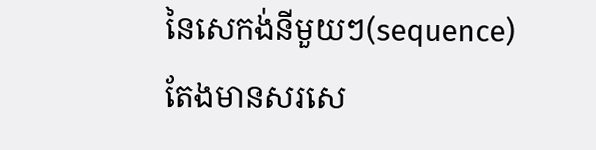នៃសេកង់នីមួយៗ(sequence) តែងមានសរសេ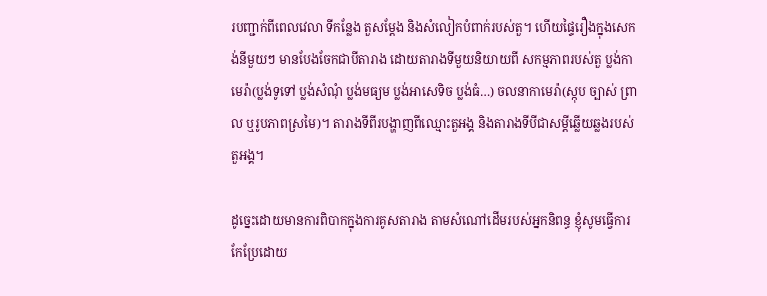របញ្ជាក់ពីពេលវេលា ទីកន្លែង តួសម្តែង និងសំលៀកបំពាក់របស់តួ។ ហើយផ្ទៃរឿងក្នុងសេកង់នីមួយៗ មានបែងចែកជាបីតារាង ដោយតារាងទីមួយនិយាយពី សកម្មភាពរបស់តួ ប្លង់កាមេរ៉ា(ប្លង់ទូទៅ ប្លង់សំណុំ ប្លង់មធ្យម ប្លង់អាសេទិច ប្លង់ធំ…) ចលនាកាមេរ៉ា(ស្កុប ច្បាស់ ព្រាល ឬរូបភាពស្រមៃ)។ តារាងទីពីរបង្ហាញពីឈ្មោះតួអង្គ និងតារាងទីបីជាសម្តីឆ្លើយឆ្លងរបស់តួអង្គ។

ដូច្នេះដោយមានការពិបាកក្នុងការគូសតារាង តាមសំណៅដើមរបស់អ្នកនិពន្ធ ខ្ញុំសូមធ្វើការកែប្រែដោយ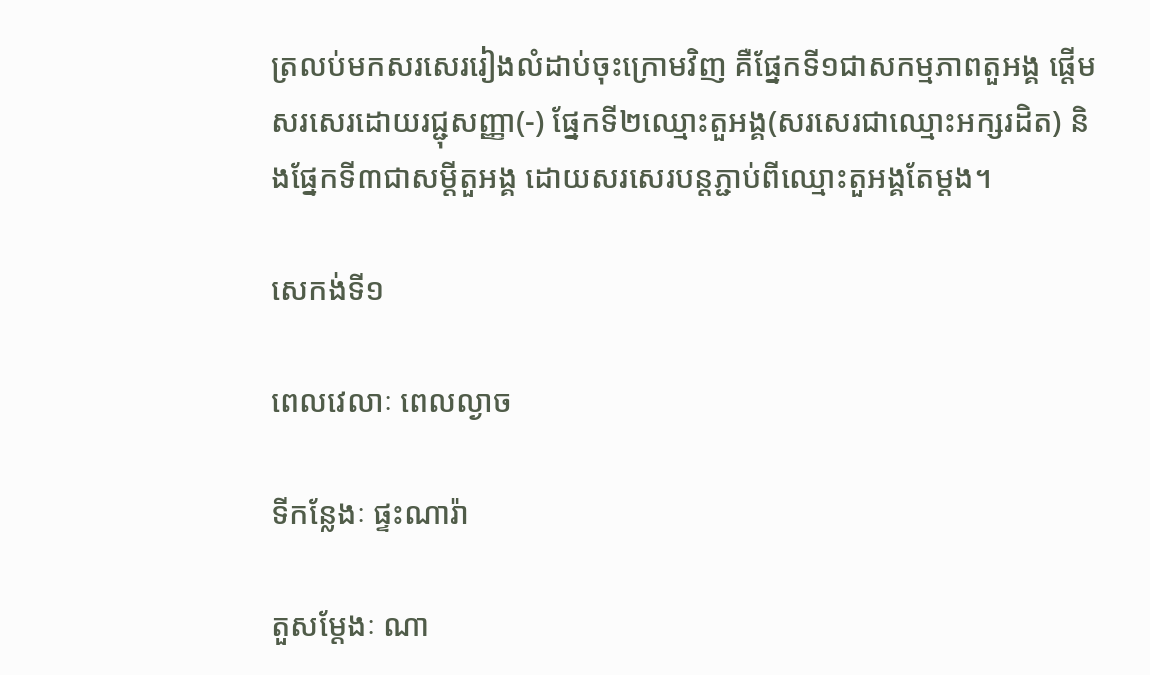ត្រលប់មកសរសេររៀងលំដាប់ចុះក្រោមវិញ គឺផ្នែកទី១ជាសកម្មភាពតួអង្គ ផ្តើមសរសេរដោយរជ្ជុសញ្ញា(-) ផ្នែកទី២ឈ្មោះតួអង្គ(សរសេរជាឈ្មោះអក្សរដិត) និងផ្នែកទី៣ជាសម្តីតួអង្គ ដោយសរសេរបន្តភ្ជាប់ពីឈ្មោះតួអង្គតែម្តង។

សេកង់ទី១

ពេលវេលាៈ ពេលល្ងាច

ទីកន្លែងៈ ផ្ទះណារ៉ា

តួសម្តែងៈ ណា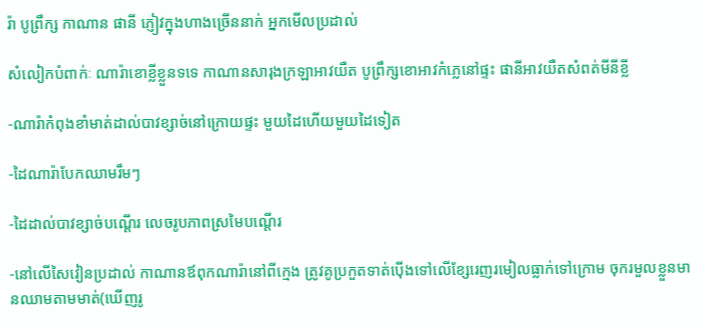រ៉ា បូព្រឹក្ស កាណាន ផានី ភ្ញៀវក្នុងហាងច្រើននាក់ អ្នកមើលប្រដាល់

សំលៀកបំពាក់ៈ ណារ៉ាខោខ្លីខ្លួនទទេ កាណានសារុងក្រឡាអាវយឺត បូព្រឹក្សខោអាវកំភ្លេនៅផ្ទះ ផានីអាវយឺតសំពត់មីនីខ្លី

-ណារ៉ាកំពុងខាំមាត់ដាល់បាវខ្សាច់នៅក្រោយផ្ទះ មួយដៃហើយមួយដៃទៀត

-ដៃណារ៉ាបែកឈាមរឹមៗ

-ដៃដាល់បាវខ្សាច់បណ្តើរ លេចរូបភាពស្រមៃបណ្តើរ

-នៅលើសៃវៀនប្រដាល់ កាណានឪពុកណារ៉ានៅពីក្មេង ត្រូវគូប្រកួតទាត់ប៉ើងទៅលើខ្សែរេញរមៀលធ្លាក់ទៅក្រោម ចុករមួលខ្លួនមានឈាមតាមមាត់(ឃើញរូ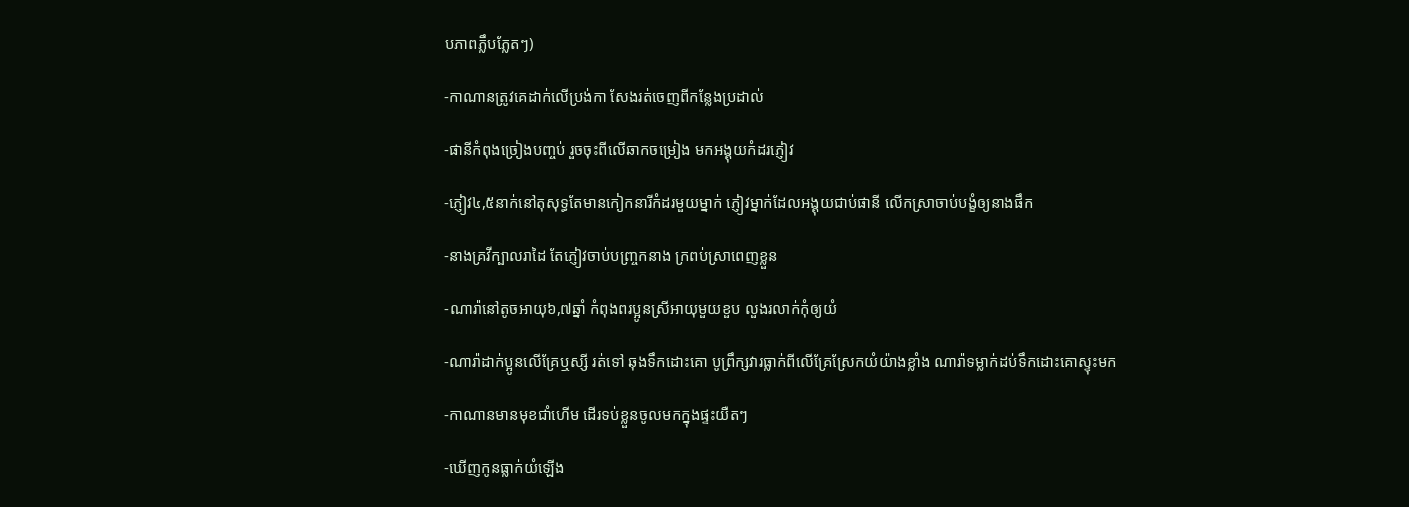បភាពភ្លឹបភ្លែតៗ)

-កាណានត្រូវគេដាក់លើប្រង់កា សែងរត់ចេញពីកន្លែងប្រដាល់

-ផានីកំពុងច្រៀងបញ្ចប់ រួចចុះពីលើឆាកចម្រៀង មកអង្គុយកំដរភ្ញៀវ

-ភ្ញៀវ៤,៥នាក់នៅតុសុទ្ធតែមានកៀកនារីកំដរមួយម្នាក់ ភ្ញៀវម្នាក់ដែលអង្គុយជាប់ផានី លើកស្រាចាប់បង្ខំឲ្យនាងផឹក

-នាងគ្រវីក្បាលរាដៃ តែភ្ញៀវចាប់បញ្រ្ចកនាង ក្រពប់ស្រាពេញខ្លួន

-ណារ៉ានៅតូចអាយុ៦,៧ឆ្នាំ កំពុងពរប្អូនស្រីអាយុមួយខួប លួងរលាក់កុំឲ្យយំ

-ណារ៉ាដាក់ប្អូនលើគ្រែឬស្សី រត់ទៅ ឆុងទឹកដោះគោ បូព្រឹក្សវារធ្លាក់ពីលើគ្រែស្រែកយំយ៉ាងខ្លាំង ណារ៉ាទម្លាក់ដប់ទឹកដោះគោស្ទុះមក

-កាណានមានមុខជាំហើម ដើរទប់ខ្លួនចូលមកក្នុងផ្ទះយឺតៗ

-ឃើញកូនធ្លាក់យំឡើង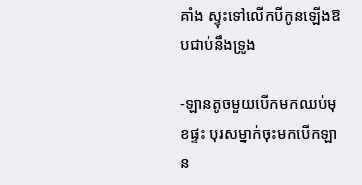គាំង ស្ទុះទៅលើកបីកូនឡើងឱបជាប់នឹងទ្រូង

-ឡានតូចមួយបើកមកឈប់មុខផ្ទះ បុរសម្នាក់ចុះមកបើកឡាន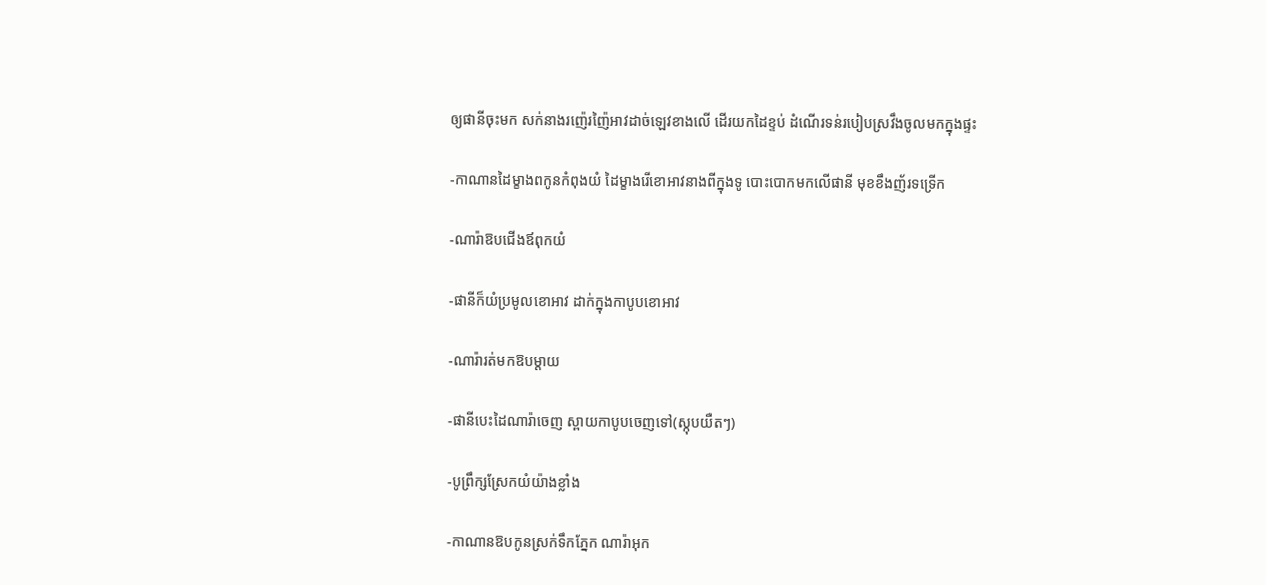ឲ្យផានីចុះមក សក់នាងរញ៉េរញ៉ៃអាវដាច់ឡេវខាងលើ ដើរយកដៃខ្ទប់ ដំណើរទន់របៀបស្រវឹងចូលមកក្នុងផ្ទះ

-កាណានដៃម្ខាងពកូនកំពុងយំ ដៃម្ខាងរើខោអាវនាងពីក្នុងទូ បោះបោកមកលើផានី មុខខឹងញ័រទទ្រើក

-ណារ៉ាឱបជើងឪពុកយំ

-ផានីក៏យំប្រមូលខោអាវ ដាក់ក្នុងកាបូបខោអាវ

-ណារ៉ារត់មកឱបម្តាយ

-ផានីបេះដៃណារ៉ាចេញ ស្ពាយកាបូបចេញទៅ(ស្កុបយឺតៗ)

-បូព្រឹក្សស្រែកយំយ៉ាងខ្លាំង

-កាណានឱបកូនស្រក់ទឹកភ្នែក ណារ៉ាអុក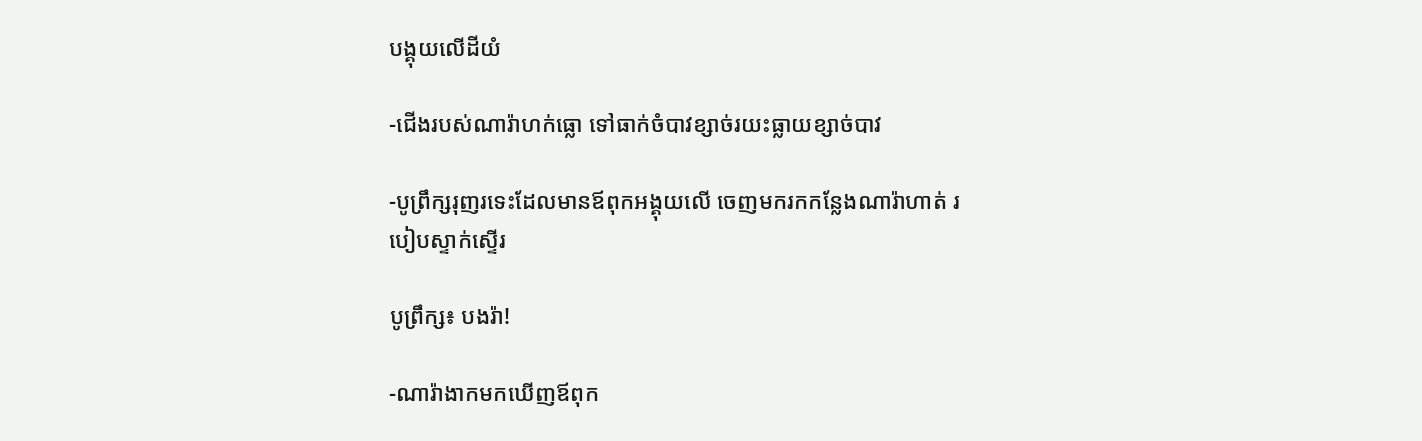បង្គុយលើដីយំ

-ជើងរបស់ណារ៉ាហក់ធ្លោ ទៅធាក់ចំបាវខ្សាច់រយះធ្លាយខ្សាច់បាវ

-បូព្រឹក្សរុញរទេះដែលមានឪពុកអង្គុយលើ ចេញមករកកន្លែងណារ៉ាហាត់ របៀបស្ទាក់ស្ទើរ

បូព្រឹក្ស៖ បងរ៉ា!

-ណារ៉ាងាកមកឃើញឪពុក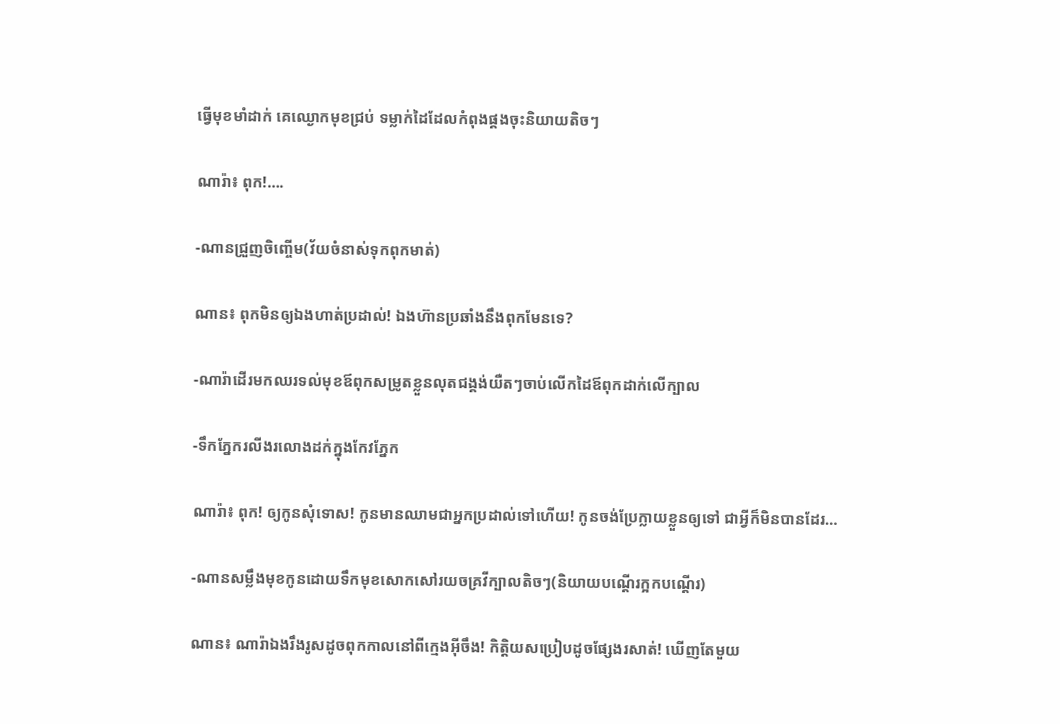ធ្វើមុខមាំដាក់ គេឈ្ងោកមុខជ្រប់ ទម្លាក់ដៃដែលកំពុងផ្គងចុះនិយាយតិចៗ

ណារ៉ា៖ ពុក!….

-ណានជ្រួញចិញ្ចើម(វ័យចំនាស់ទុកពុកមាត់)

ណាន៖ ពុកមិនឲ្យឯងហាត់ប្រដាល់! ឯងហ៊ានប្រឆាំងនឹងពុកមែនទេ?

-ណារ៉ាដើរមកឈរទល់មុខឪពុកសម្រូតខ្លួនលុតជង្គង់យឺតៗចាប់លើកដៃឪពុកដាក់លើក្បាល

-ទឹកភ្នែករលីងរលោងដក់ក្នុងកែវភ្នែក

ណារ៉ា៖ ពុក! ឲ្យកូនសុំទោស! កូនមានឈាមជាអ្នកប្រដាល់ទៅហើយ! កូនចង់ប្រែក្លាយខ្លួនឲ្យទៅ ជាអ្វីក៏មិនបានដែរ…

-ណានសម្លឹងមុខកូនដោយទឹកមុខសោកសៅរយចគ្រវីក្បាលតិចៗ(និយាយបណ្តើរក្អកបណ្តើរ)

ណាន៖ ណារ៉ាឯងរឹងរូសដូចពុកកាលនៅពីក្មេងអ៊ីចឹង! កិត្តិយសប្រៀបដូចផ្សែងរសាត់! ឃើញតែមួយ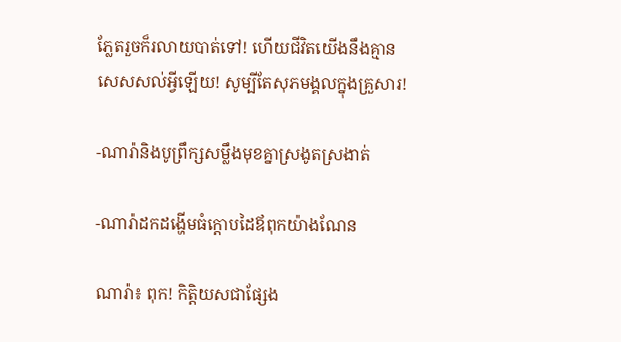ភ្លែតរួចក៏រលាយបាត់ទៅ! ហើយជីវិតយើងនឹងគ្មានសេសសល់អ្វីឡើយ! សូម្បីតែសុភមង្គលក្នុងគ្រួសារ!

-ណារ៉ានិងបូព្រឹក្សសម្លឹងមុខគ្នាស្រងូតស្រងាត់

-ណារ៉ាដកដង្ហើមធំក្តោបដៃឪពុកយ៉ាងណែន

ណារ៉ា៖ ពុក! កិត្តិយសជាផ្សែង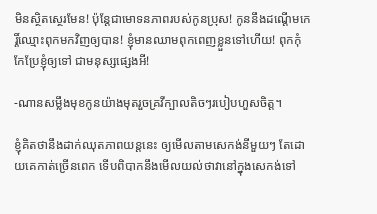មិនស្ថិតស្ថេរមែន! ប៉ុន្តែជាមោទនភាពរបស់កូនប្រុស! កូននឹងដណ្តើមកេរ្តិ៍ឈ្មោះពុកមកវិញឲ្យបាន! ខ្ញុំមានឈាមពុកពេញខ្លួនទៅហើយ! ពុកកុំកែប្រែខ្ញុំឲ្យទៅ ជាមនុស្សផ្សេងអី!

-ណានសម្លឹងមុខកូនយ៉ាងមុតរួចគ្រវីក្បាលតិចៗរបៀបហួសចិត្ត។

ខ្ញុំគិតថានឹងដាក់ឈុតភាពយន្តនេះ ឲ្យមើលតាមសេកង់នីមួយៗ តែដោយគេកាត់ច្រើនពេក ទើបពិបាកនឹងមើលយល់ថាវានៅក្នុងសេកង់ទៅ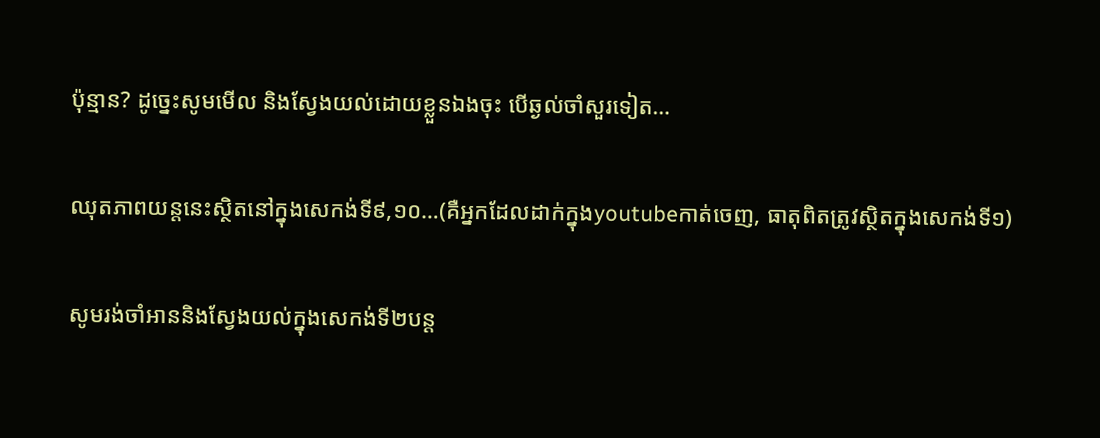ប៉ុន្មាន? ដូច្នេះសូមមើល និងស្វែងយល់ដោយខ្លួនឯងចុះ បើឆ្ងល់ចាំសួរទៀត…

ឈុតភាពយន្តនេះស្ថិតនៅក្នុងសេកង់ទី៩,១០…(គឺអ្នកដែលដាក់ក្នុងyoutubeកាត់ចេញ, ធាតុពិតត្រូវស្ថិតក្នុងសេកង់ទី១)

សូមរង់ចាំអាននិងស្វែងយល់ក្នុងសេកង់ទី២បន្ត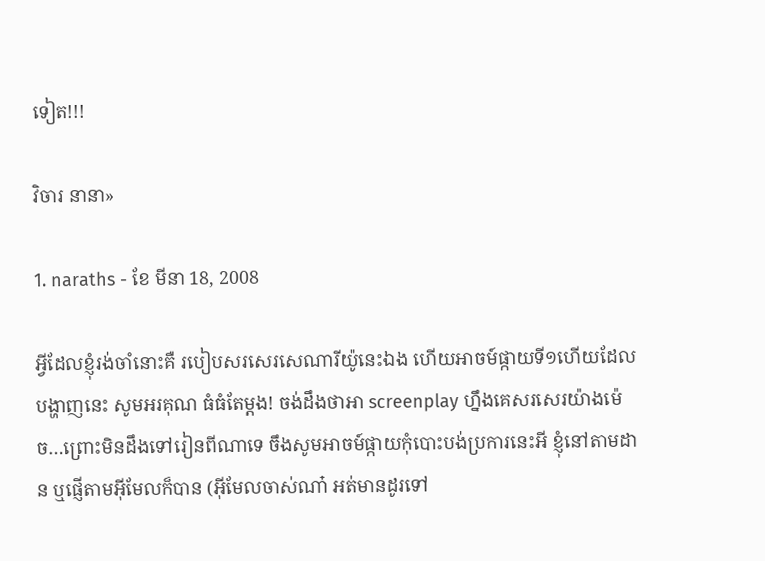ទៀត!!!

វិចារ នានា»

1. naraths - ខែ មីនា 18, 2008

អ្វីដែលខ្ញុំរង់ចាំនោះគឺ របៀបសរសេរសេណារីយ៉ូនេះឯង ហើយអាចម៍ផ្កាយទី១ហើយដែលបង្ហាញនេះ សូមអរគុណ ធំធំតែម្ដង! ចង់ដឹងថាអា screenplay ហ្នឹងគេសរសេរយ៉ាងម៉េច…ព្រោះមិនដឹងទៅរៀនពីណាទេ ចឹងសូមអាចម៍ផ្កាយកុំបោះបង់ប្រការនេះអី ខ្ញុំនៅតាមដាន ឬផ្ញើតាមអ៊ីមែលក៏បាន (អ៊ីមែលចាស់ណា៎ អត់មានដូរទៅ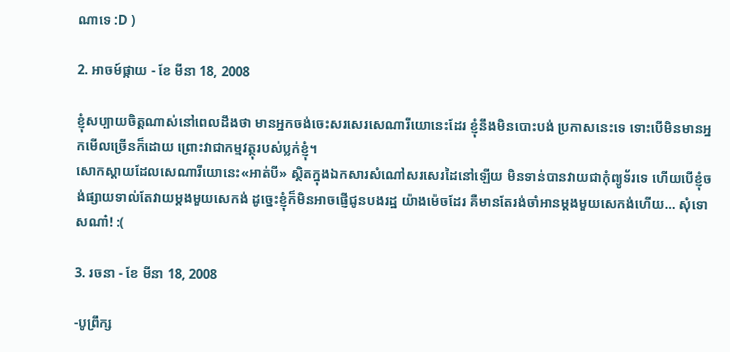ណាទេ :D )

2. អាចម៍ផ្កាយ - ខែ មីនា 18, 2008

ខ្ញុំសប្បាយចិត្តណាស់នៅពេលដឹងថា មានអ្នកចង់ចេះសរសេរសេណារីយោនេះដែរ ខ្ញុំនឹងមិនបោះបង់ ប្រកាសនេះទេ ទោះបើមិនមានអ្នកមើលច្រើនក៏ដោយ ព្រោះវាជាកម្មវត្ថុរបស់ប្លក់ខ្ញុំ។
សោកស្តាយដែលសេណារីយោនេះ«អាត់បី» ស្ថិតក្នុងឯកសារសំណៅសរសេរដៃនៅឡើយ មិនទាន់បានវាយជាកុំព្យូទ័រទេ ហើយបើខ្ញុំចង់ផ្សាយទាល់តែវាយម្តងមួយសេកង់ ដូច្នេះខ្ញុំក៏មិនអាចផ្ញើជូនបងរដ្ឋ យ៉ាងម៉េចដែរ គឺមានតែរង់ចាំអានម្តងមួយសេកង់ហើយ… សុំទោសណា៎! :(

3. រចនា - ខែ មីនា 18, 2008

-បូព្រឹក្ស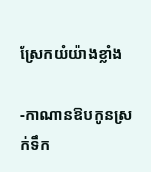ស្រែកយំយ៉ាងខ្លាំង

-កាណានឱបកូនស្រក់ទឹក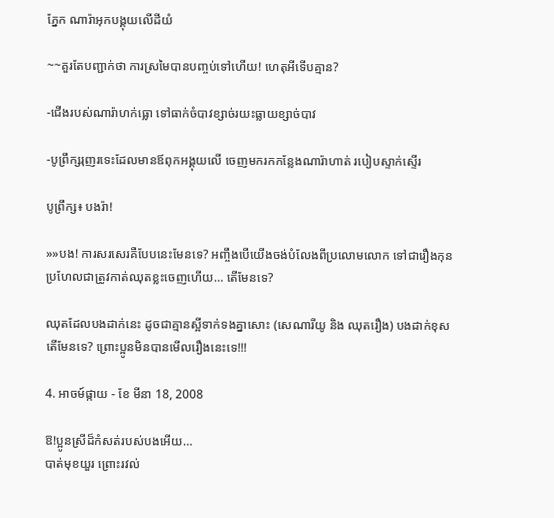ភ្នែក ណារ៉ាអុកបង្គុយលើដីយំ

~~គួរតែបញ្ជាក់ថា ការស្រមៃបានបញ្ចប់ទៅហើយ! ហេតុអីទើបគ្មាន?

-ជើងរបស់ណារ៉ាហក់ធ្លោ ទៅធាក់ចំបាវខ្សាច់រយះធ្លាយខ្សាច់បាវ

-បូព្រឹក្សរុញរទេះដែលមានឪពុកអង្គុយលើ ចេញមករកកន្លែងណារ៉ាហាត់ របៀបស្ទាក់ស្ទើរ

បូព្រឹក្ស៖ បងរ៉ា!

»»បង! ការសរសេរគឺបែបនេះមែនទេ? អញ្ចឹងបើយើងចង់បំលែងពីប្រលោមលោក ទៅជារឿងកុនប្រហែលជាត្រូវកាត់ឈុតខ្លះចេញហើយ… តើមែនទេ?

ឈុតដែលបងដាក់នេះ ដូចជាគ្មានស្អីទាក់ទងគ្នាសោះ (សេណារីយូ និង ឈុតរឿង) បងដាក់ខុសតើមែនទេ? ព្រោះប្អូនមិនបានមើលរឿងនេះទេ!!!

4. អាចម៍ផ្កាយ - ខែ មីនា 18, 2008

ឱ!ប្អូនស្រីដ៏កំសត់របស់បងអើយ…
បាត់មុខយួរ ព្រោះរវល់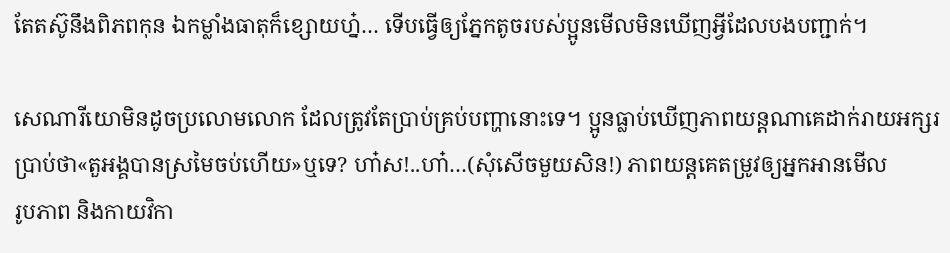តែតស៊ូនឹងពិភពកុន ឯកម្លាំងធាតុក៏ខ្សោយហ្ន៎… ទើបធ្វើឲ្យភ្នែកតូចរបស់ប្អូនមើលមិនឃើញអ្វីដែលបងបញ្ជាក់។

សេណារីយោមិនដូចប្រលោមលោក ដែលត្រូវតែប្រាប់គ្រប់បញ្ហានោះទេ។ ប្អូនធ្លាប់ឃើញភាពយន្តណាគេដាក់រាយអក្សរប្រាប់ថា«តួអង្គបានស្រមៃចប់ហើយ»ឬទេ? ហា៎ស!..ហា៎…(សុំសើចមួយសិន!) ភាពយន្តគេតម្រូវឲ្យអ្នកអានមើល
រូបភាព និងកាយវិកា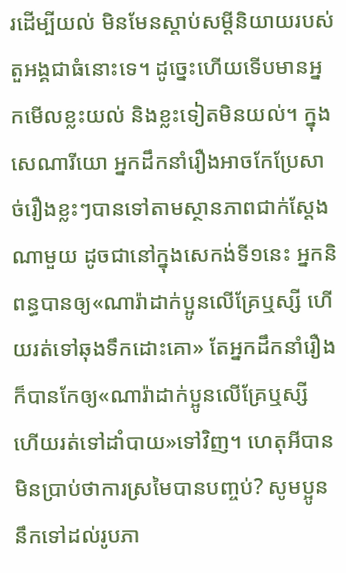រដើម្បីយល់ មិនមែនស្តាប់សម្តីនិយាយរបស់តួអង្គជាធំនោះទេ។ ដូច្នេះហើយទើបមានអ្នកមើលខ្លះយល់ និងខ្លះទៀតមិនយល់។ ក្នុងសេណារីយោ អ្នកដឹកនាំរឿងអាចកែប្រែសាច់រឿងខ្លះៗបានទៅតាមស្ថានភាពជាក់ស្តែងណាមួយ ដូចជានៅក្នុងសេកង់ទី១នេះ អ្នកនិពន្ធបានឲ្យ«ណារ៉ាដាក់ប្អូនលើគ្រែឬស្សី ហើយរត់ទៅឆុងទឹកដោះគោ» តែអ្នកដឹកនាំរឿងក៏បានកែឲ្យ«ណារ៉ាដាក់ប្អូនលើគ្រែឬស្សី ហើយរត់ទៅដាំបាយ»ទៅវិញ។ ហេតុអីបានមិនប្រាប់ថាការស្រមៃបានបញ្ចប់? សូមប្អូននឹកទៅដល់រូបភា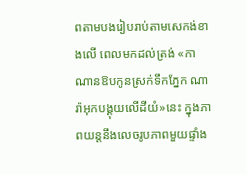ពតាមបងរៀបរាប់តាមសេកង់ខាងលើ ពេលមកដល់ត្រង់ «កាណានឱបកូនស្រក់ទឹកភ្នែក ណារ៉ាអុកបង្គុយលើដីយំ»នេះ ក្នុងភាពយន្តនឹងលេចរូបភាពមួយផ្ទាំង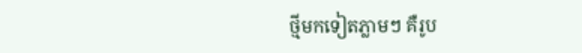ថ្មីមកទៀតភ្លាមៗ គឺរូប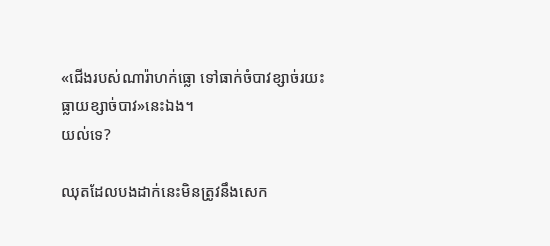«ជើងរបស់ណារ៉ាហក់ធ្លោ ទៅធាក់ចំបាវខ្សាច់រយះធ្លាយខ្សាច់បាវ»នេះឯង។
យល់ទេ?

ឈុតដែលបងដាក់នេះមិនត្រូវនឹងសេក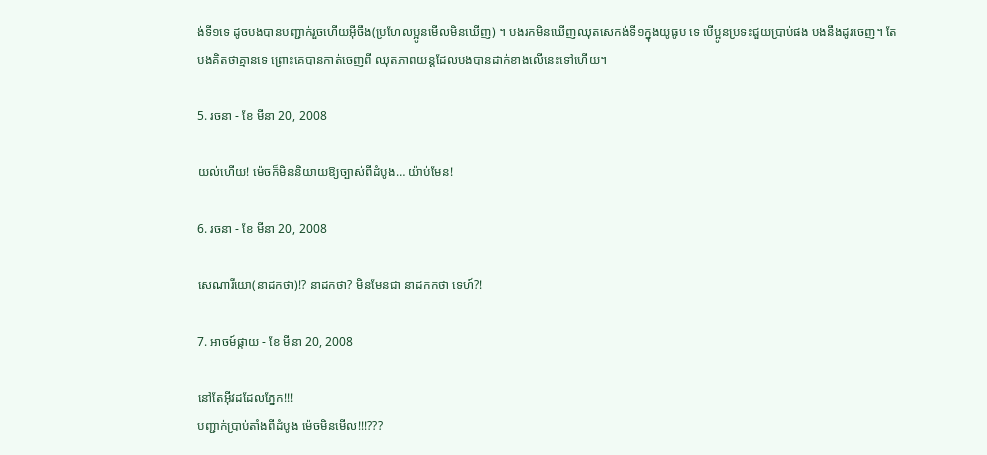ង់ទី១ទេ ដូចបងបានបញ្ជាក់រួចហើយអ៊ីចឹង(ប្រហែលប្អូនមើលមិនឃើញ) ។ បងរកមិនឃើញឈុតសេកង់ទី១ក្នុងយូធូប ទេ បើប្អូនប្រទះជួយប្រាប់ផង បងនឹងដូរចេញ។ តែបងគិតថាគ្មានទេ ព្រោះគេបានកាត់ចេញពី ឈុតភាពយន្តដែលបងបានដាក់ខាងលើនេះទៅហើយ។

5. រចនា - ខែ មីនា 20, 2008

យល់ហើយ! ម៉េចក៏មិននិយាយឱ្យច្បាស់ពីដំបូង… យ៉ាប់មែន!

6. រចនា - ខែ មីនា 20, 2008

សេណារីយោ(នាដកថា)!? នាដកថា? មិនមែនជា នាដកកថា ទេហ៍?!

7. អាចម៍ផ្កាយ - ខែ មីនា 20, 2008

នៅតែអ៊ីវដដែលភ្នែក!!!
បញ្ជាក់ប្រាប់តាំងពីដំបូង ម៉េចមិនមើល!!!???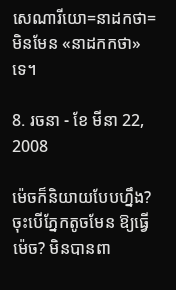សេណារីយោ=នាដកថា=មិនមែន «នាដកកថា»ទេ។

8. រចនា - ខែ មីនា 22, 2008

ម៉េចក៏និយាយបែបហ្នឹង? ចុះបើភ្នែកតូចមែន ឱ្យធ្វើម៉េច? មិនបានពា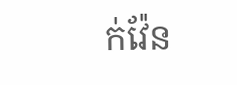ក់វ៉ែន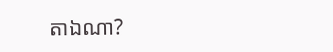តាឯណា?